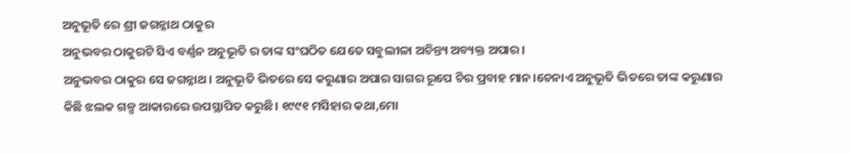ଅନୁଭୂତି ରେ ଶ୍ରୀ ଜଗନ୍ନାଥ ଠାକୁର
ଅନୁଭବର ଠାକୁରଟି ସିଏ ବର୍ଣ୍ଣନ ଅନୁଭୂତି ର ତାଙ୍କ ସଂଘଠିତ ଯେତେ ସବୁଲୀଳା ଅଚିନ୍ତ୍ୟ ଅବ୍ୟକ୍ତ ଅପାର।
ଅନୁଭବର ଠାକୁର ସେ ଜଗନ୍ନାଥ। ଅନୁଭୂତି ଭିତରେ ସେ କରୁଣାର ଅପାର ସାଗର ରୂପେ ଚିର ପ୍ରବାହ ମାନ।ଚେନାଏ ଅନୁଭୂତି ଭିତରେ ତାଙ୍କ କରୁଣାର କିଛି ଝଲକ ଗଳ୍ପ ଆକାରରେ ଉପସ୍ଥାପିତ କରୁଛି। ୧୯୯୧ ମସିହାର କଥା,ମୋ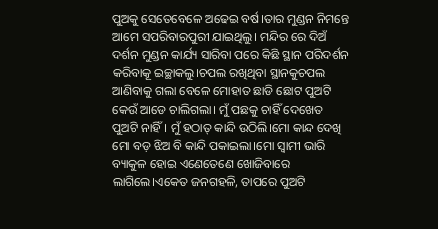ପୁଅକୁ ସେତେବେଳେ ଅଢେଇ ବର୍ଷ।ତାର ମୁଣ୍ଡନ ନିମନ୍ତେ ଆମେ ସପରିବାରପୁରୀ ଯାଇଥିଲୁ। ମନ୍ଦିର ରେ ଦିଅଁ ଦର୍ଶନ ମୁଣ୍ଡନ କାର୍ଯ୍ୟ ସାରିବା ପରେ କିଛି ସ୍ଥାନ ପରିଦର୍ଶନ କରିବାକୂ ଇଚ୍ଛାକଲୁ।ଚପଲ ରଖିଥିବା ସ୍ଥାନକୁଚପଲ ଆଣିବାକୁ ଗଲା ବେଳେ ମୋହାତ ଛାଡି ଛୋଟ ପୁଅଟି କେଉଁ ଆଡେ ଚାଲିଗଲା। ମୁଁ ପଛକୁ ଚାହିଁ ଦେଖେତ ପୁଅଟି ନାହିଁ। ମୁଁ ହଠାତ୍ କାନ୍ଦି ଉଠିଲି।ମୋ କାନ୍ଦ ଦେଖି ମୋ ବଡ଼ ଝିଅ ବି କାନ୍ଦି ପକାଇଲା।ମୋ ସ୍ବାମୀ ଭାରି ବ୍ୟାକୁଳ ହୋଇ ଏଣେତେଣେ ଖୋଜିବାରେ ଲାଗିଲେ।ଏକେତ ଜନଗହଳି, ତାପରେ ପୁଅଟି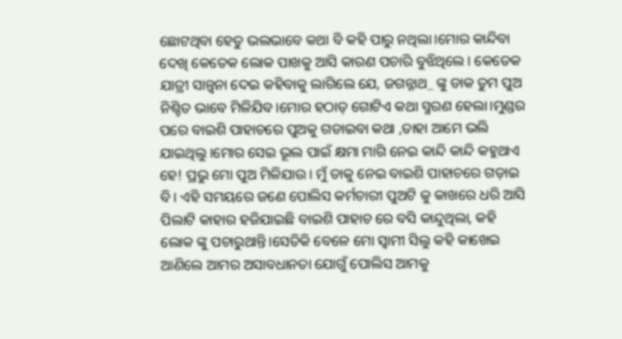ଛୋଟଥିବା ହେତୁ ଭଲଭାବେ କଥା ବି କହି ପାରୁ ନଥିଲା।ମୋର କାନ୍ଦିବା ଦେଖି କେତେକ ଲୋକ ପାଖକୁ ଆସି କାରଣ ପଚାରି ବୁଝିଥିଲେ। କେତେକ ଯାତ୍ରୀ ସାନ୍ତ୍ଵନା ଦେଇ କହିବାକୁ ଲାଗିଲେ ଯେ, ଜଗନ୍ନାଥ_ ଙ୍କୁ ଡାକ ତୁମ ପୁଅ ନିଶ୍ଚିତ ଭାବେ ମିଳିଯିବ।ମୋର ହଠାତ୍ ଗୋଟିଏ କଥା ସ୍ମରଣ ହେଲା।ମୁଣ୍ଡର ପରେ ବାଇଶି ପାହାଚରେ ପୁଅକୁ ଗଡାଇବା କଥା ,ତାହା ଆମେ ଭଲି ଯାଇଥିଲୁ।ମୋର ସେଇ ଭୂଲ ପାଇଁ କ୍ଷମା ମାଗି ନେଇ କାନ୍ଦି କାନ୍ଦି କହୁଥାଏ ହେ! ପ୍ରଭୁ ମୋ ପୁଅ ମିଳିଯାଉ। ମୁଁ ତାକୁ ନେଇ ବାଇଶି ପାହାଚରେ ଗଡ଼ାଇ ବି। ଏହି ସମୟରେ ଜଣେ ପୋଲିସ କର୍ମଚାରୀ ପୁଅଟି କୁ କାଖରେ ଧରି ଆସି ପିଲାଟି କାହାର ହଜିଯାଇଛି ବାଇଶି ପାହାଚ ରେ ବସି କାନ୍ଦୁଥିଲା, କହି ଲୋକ ଙ୍କୁ ପଚାରୁଥାନ୍ତି।ସେତିକି ବେଳେ ମୋ ସ୍ଵାମୀ ସିଲୁ କହି କାଖେଇ ଆଣିଲେ ଆମର ଅସାବଧାନତା ଯୋଗୁଁ ପୋଲିସ ଆମକୁ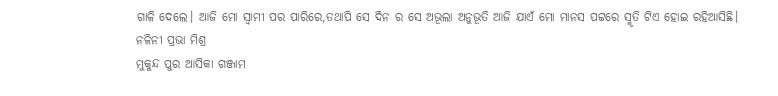ଗାଳି ଦେଲେ। ଆଜି ମୋ ସ୍ବାମୀ ପର ପାରିରେ,ତଥାପି ସେ ଦିନ ର ସେ ଅଭୂଲା ଅନୁଭୂତି ଆଜି ଯାଏଁ ମୋ ମାନସ ପଟ୍ଟରେ ସ୍ମୃତି ଟିଏ ହୋଇ ରହିଆସିଛି।
ନଳିନୀ ପ୍ରଭା ମିଶ୍ର
ମୁକୁନ୍ଦ ପୁର ଆସିକା ଗଞ୍ଜାମ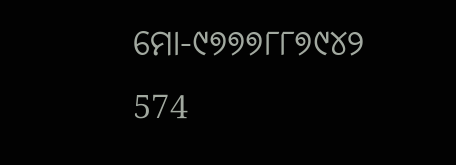ମୋ-୯୭୭୭୮୮୭୯୪୨
574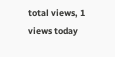total views, 1 views today